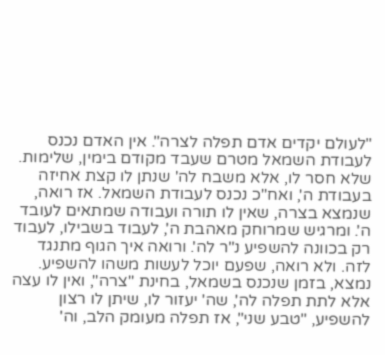"לעולם יקדים אדם תפלה לצרה". אין האדם נכנס לעבודת השמאל מטרם שעבד מקודם בימין, שלימות. שלא חסר לו, אלא משבח לה' שנתן לו קצת אחיזה בעבודת ה', ואח"כ נכנס לעבודת השמאל. אז רואה, שנמצא בצרה, שאין לו תורה ועבודה שמתאים לעובד ה'. ומרגיש שמרוחק מאהבת ה', לעבוד בשבילו, לעבוד רק בכוונה להשפיע נ"ר לה'. ורואה איך הגוף מתנגד לזה. ולא רואה, שפעם יוכל לעשות משהו להשפיע. נמצא, בזמן שנכנס בשמאל, בחינת "צרה", ואין לו עצה אלא לתת תפלה לה', שה' יעזור לו, שיתן לו רצון להשפיע, "טבע שני", אז תפלה מעומק הלב, וה'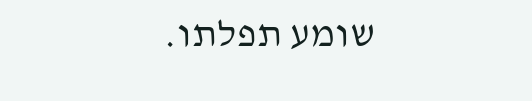שומע תפלתו.